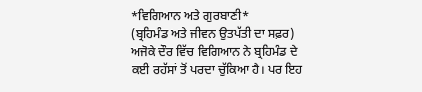*ਵਿਗਿਆਨ ਅਤੇ ਗੁਰਬਾਣੀ*
(ਬ੍ਰਹਿਮੰਡ ਅਤੇ ਜੀਵਨ ਉਤਪੱਤੀ ਦਾ ਸਫ਼ਰ) ਅਜੋਕੇ ਦੌਰ ਵਿੱਚ ਵਿਗਿਆਨ ਨੇ ਬ੍ਰਹਿਮੰਡ ਦੇ ਕਈ ਰਹੱਸਾਂ ਤੋਂ ਪਰਦਾ ਚੁੱਕਿਆ ਹੈ। ਪਰ ਇਹ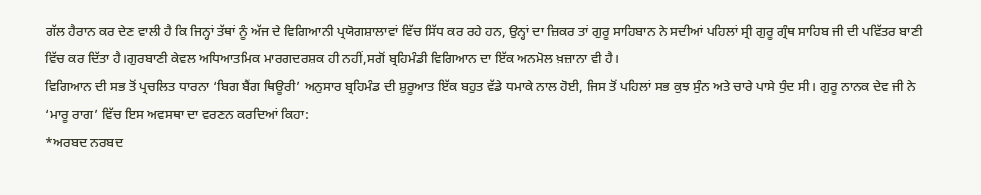ਗੱਲ ਹੈਰਾਨ ਕਰ ਦੇਣ ਵਾਲੀ ਹੈ ਕਿ ਜਿਨ੍ਹਾਂ ਤੱਥਾਂ ਨੂੰ ਅੱਜ ਦੇ ਵਿਗਿਆਨੀ ਪ੍ਰਯੋਗਸ਼ਾਲਾਵਾਂ ਵਿੱਚ ਸਿੱਧ ਕਰ ਰਹੇ ਹਨ, ਉਨ੍ਹਾਂ ਦਾ ਜ਼ਿਕਰ ਤਾਂ ਗੁਰੂ ਸਾਹਿਬਾਨ ਨੇ ਸਦੀਆਂ ਪਹਿਲਾਂ ਸ੍ਰੀ ਗੁਰੂ ਗ੍ਰੰਥ ਸਾਹਿਬ ਜੀ ਦੀ ਪਵਿੱਤਰ ਬਾਣੀ ਵਿੱਚ ਕਰ ਦਿੱਤਾ ਹੈ।ਗੁਰਬਾਣੀ ਕੇਵਲ ਅਧਿਆਤਮਿਕ ਮਾਰਗਦਰਸ਼ਕ ਹੀ ਨਹੀਂ,ਸਗੋਂ ਬ੍ਰਹਿਮੰਡੀ ਵਿਗਿਆਨ ਦਾ ਇੱਕ ਅਨਮੋਲ ਖ਼ਜ਼ਾਨਾ ਵੀ ਹੈ।
ਵਿਗਿਆਨ ਦੀ ਸਭ ਤੋਂ ਪ੍ਰਚਲਿਤ ਧਾਰਨਾ ‘ਬਿਗ ਬੈਂਗ ਥਿਊਰੀ’ ਅਨੁਸਾਰ ਬ੍ਰਹਿਮੰਡ ਦੀ ਸ਼ੁਰੂਆਤ ਇੱਕ ਬਹੁਤ ਵੱਡੇ ਧਮਾਕੇ ਨਾਲ ਹੋਈ, ਜਿਸ ਤੋਂ ਪਹਿਲਾਂ ਸਭ ਕੁਝ ਸੁੰਨ ਅਤੇ ਚਾਰੇ ਪਾਸੇ ਧੁੰਦ ਸੀ। ਗੁਰੂ ਨਾਨਕ ਦੇਵ ਜੀ ਨੇ ‘ਮਾਰੂ ਰਾਗ’ ਵਿੱਚ ਇਸ ਅਵਸਥਾ ਦਾ ਵਰਣਨ ਕਰਦਿਆਂ ਕਿਹਾ:
*ਅਰਬਦ ਨਰਬਦ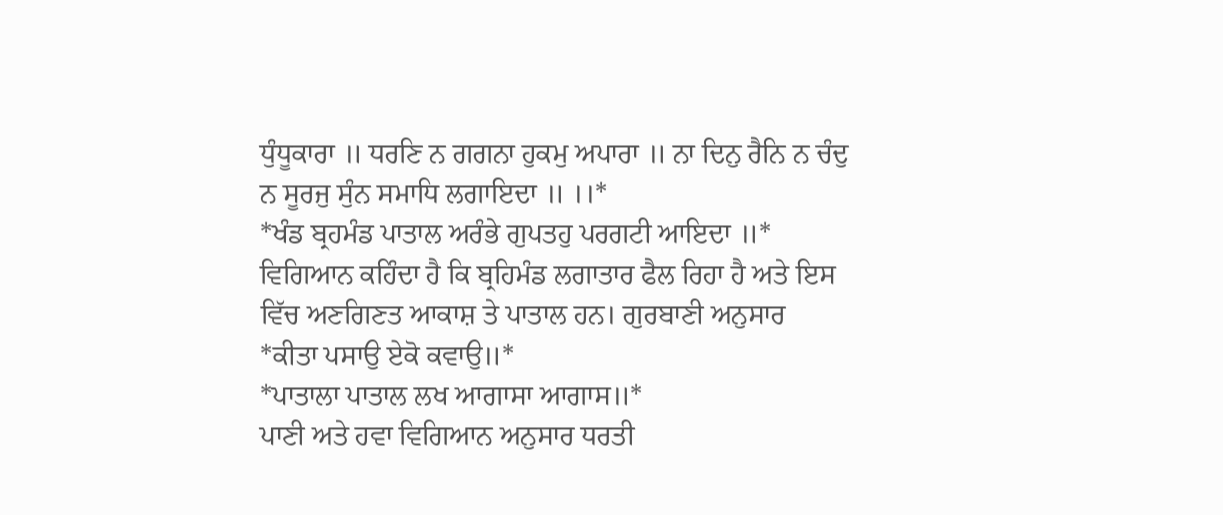ਧੁੰਧੂਕਾਰਾ ॥ ਧਰਣਿ ਨ ਗਗਨਾ ਹੁਕਮੁ ਅਪਾਰਾ ॥ ਨਾ ਦਿਨੁ ਰੈਨਿ ਨ ਚੰਦੁ ਨ ਸੂਰਜੁ ਸੁੰਨ ਸਮਾਧਿ ਲਗਾਇਦਾ ॥ ।।*
*ਖੰਡ ਬ੍ਰਹਮੰਡ ਪਾਤਾਲ ਅਰੰਭੇ ਗੁਪਤਹੁ ਪਰਗਟੀ ਆਇਦਾ ॥*
ਵਿਗਿਆਨ ਕਹਿੰਦਾ ਹੈ ਕਿ ਬ੍ਰਹਿਮੰਡ ਲਗਾਤਾਰ ਫੈਲ ਰਿਹਾ ਹੈ ਅਤੇ ਇਸ ਵਿੱਚ ਅਣਗਿਣਤ ਆਕਾਸ਼ ਤੇ ਪਾਤਾਲ ਹਨ। ਗੁਰਬਾਣੀ ਅਨੁਸਾਰ
*ਕੀਤਾ ਪਸਾਉ ਏਕੋ ਕਵਾਉ॥*
*ਪਾਤਾਲਾ ਪਾਤਾਲ ਲਖ ਆਗਾਸਾ ਆਗਾਸ॥*
ਪਾਣੀ ਅਤੇ ਹਵਾ ਵਿਗਿਆਨ ਅਨੁਸਾਰ ਧਰਤੀ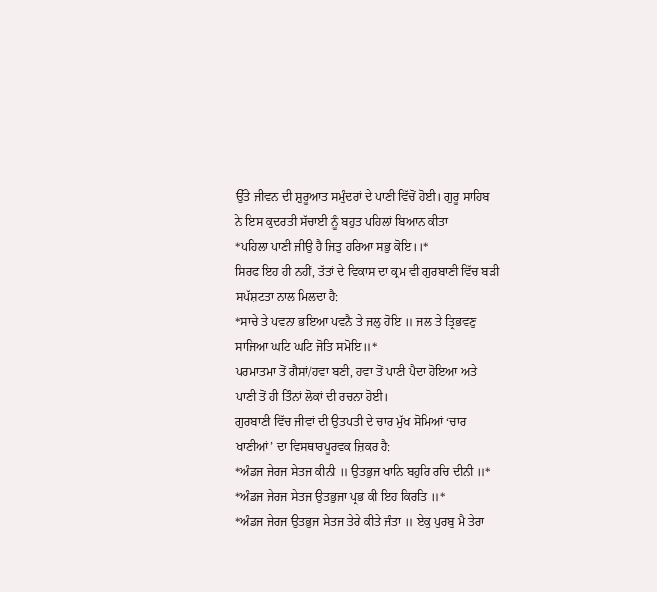ਉੱਤੇ ਜੀਵਨ ਦੀ ਸ਼ੁਰੂਆਤ ਸਮੁੰਦਰਾਂ ਦੇ ਪਾਣੀ ਵਿੱਚੋਂ ਹੋਈ। ਗੁਰੂ ਸਾਹਿਬ ਨੇ ਇਸ ਕੁਦਰਤੀ ਸੱਚਾਈ ਨੂੰ ਬਹੁਤ ਪਹਿਲਾਂ ਬਿਆਨ ਕੀਤਾ
*ਪਹਿਲਾ ਪਾਣੀ ਜੀਉ ਹੈ ਜਿਤੁ ਹਰਿਆ ਸਭੁ ਕੋਇ।।*
ਸਿਰਫ ਇਹ ਹੀ ਨਹੀਂ, ਤੱਤਾਂ ਦੇ ਵਿਕਾਸ ਦਾ ਕ੍ਰਮ ਵੀ ਗੁਰਬਾਣੀ ਵਿੱਚ ਬੜੀ ਸਪੱਸ਼ਟਤਾ ਨਾਲ ਮਿਲਦਾ ਹੈ:
*ਸਾਚੇ ਤੇ ਪਵਨਾ ਭਇਆ ਪਵਨੈ ਤੇ ਜਲੁ ਹੋਇ ॥ ਜਲ ਤੇ ਤ੍ਰਿਭਵਣੁ ਸਾਜਿਆ ਘਟਿ ਘਟਿ ਜੋਤਿ ਸਮੋਇ॥*
ਪਰਮਾਤਮਾ ਤੋਂ ਗੈਸਾਂ/ਹਵਾ ਬਣੀ, ਹਵਾ ਤੋਂ ਪਾਣੀ ਪੈਦਾ ਹੋਇਆ ਅਤੇ ਪਾਣੀ ਤੋਂ ਹੀ ਤਿੰਨਾਂ ਲੋਕਾਂ ਦੀ ਰਚਨਾ ਹੋਈ।
ਗੁਰਬਾਣੀ ਵਿੱਚ ਜੀਵਾਂ ਦੀ ਉਤਪਤੀ ਦੇ ਚਾਰ ਮੁੱਖ ਸੋਮਿਆਂ ‘ਚਾਰ ਖਾਣੀਆਂ’ ਦਾ ਵਿਸਥਾਰਪੂਰਵਕ ਜ਼ਿਕਰ ਹੈ:
*ਅੰਡਜ ਜੇਰਜ ਸੇਤਜ ਕੀਨੀ ॥ ਉਤਭੁਜ ਖਾਨਿ ਬਹੁਰਿ ਰਚਿ ਦੀਨੀ ॥*
*ਅੰਡਜ ਜੇਰਜ ਸੇਤਜ ਉਤਭੁਜਾ ਪ੍ਰਭ ਕੀ ਇਹ ਕਿਰਤਿ ॥*
*ਅੰਡਜ ਜੇਰਜ ਉਤਭੁਜ ਸੇਤਜ ਤੇਰੇ ਕੀਤੇ ਜੰਤਾ ॥ ਏਕੁ ਪੁਰਬੁ ਮੈ ਤੇਰਾ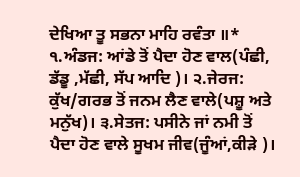ਦੇਖਿਆ ਤੂ ਸਭਨਾ ਮਾਹਿ ਰਵੰਤਾ ॥* ੧.ਅੰਡਜ: ਆਂਡੇ ਤੋਂ ਪੈਦਾ ਹੋਣ ਵਾਲ(ਪੰਛੀ, ਡੱਡੂ ,ਮੱਛੀ, ਸੱਪ ਆਦਿ )। ੨.ਜੇਰਜ: ਕੁੱਖ/ਗਰਭ ਤੋਂ ਜਨਮ ਲੈਣ ਵਾਲੇ(ਪਸ਼ੂ ਅਤੇ ਮਨੁੱਖ)। ੩.ਸੇਤਜ: ਪਸੀਨੇ ਜਾਂ ਨਮੀ ਤੋਂ ਪੈਦਾ ਹੋਣ ਵਾਲੇ ਸੂਖਮ ਜੀਵ(ਜੂੰਆਂ,ਕੀੜੇ )।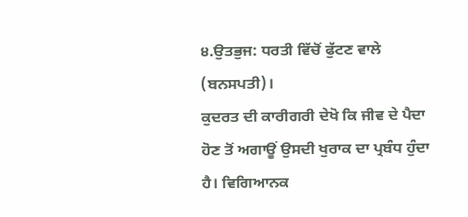੪.ਉਤਭੁਜ: ਧਰਤੀ ਵਿੱਚੋਂ ਫੁੱਟਣ ਵਾਲੇ (ਬਨਸਪਤੀ)।
ਕੁਦਰਤ ਦੀ ਕਾਰੀਗਰੀ ਦੇਖੋ ਕਿ ਜੀਵ ਦੇ ਪੈਦਾ ਹੋਣ ਤੋਂ ਅਗਾਊਂ ਉਸਦੀ ਖੁਰਾਕ ਦਾ ਪ੍ਰਬੰਧ ਹੁੰਦਾ ਹੈ। ਵਿਗਿਆਨਕ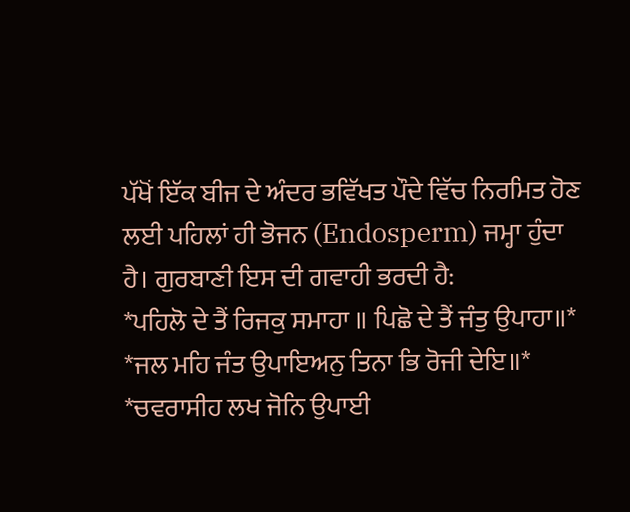ਪੱਖੋਂ ਇੱਕ ਬੀਜ ਦੇ ਅੰਦਰ ਭਵਿੱਖਤ ਪੌਦੇ ਵਿੱਚ ਨਿਰਮਿਤ ਹੋਣ ਲਈ ਪਹਿਲਾਂ ਹੀ ਭੋਜਨ (Endosperm) ਜਮ੍ਹਾ ਹੁੰਦਾ ਹੈ। ਗੁਰਬਾਣੀ ਇਸ ਦੀ ਗਵਾਹੀ ਭਰਦੀ ਹੈ:
*ਪਹਿਲੋ ਦੇ ਤੈਂ ਰਿਜਕੁ ਸਮਾਹਾ ॥ ਪਿਛੋ ਦੇ ਤੈਂ ਜੰਤੁ ਉਪਾਹਾ॥*
*ਜਲ ਮਹਿ ਜੰਤ ਉਪਾਇਅਨੁ ਤਿਨਾ ਭਿ ਰੋਜੀ ਦੇਇ॥*
*ਚਵਰਾਸੀਹ ਲਖ ਜੋਨਿ ਉਪਾਈ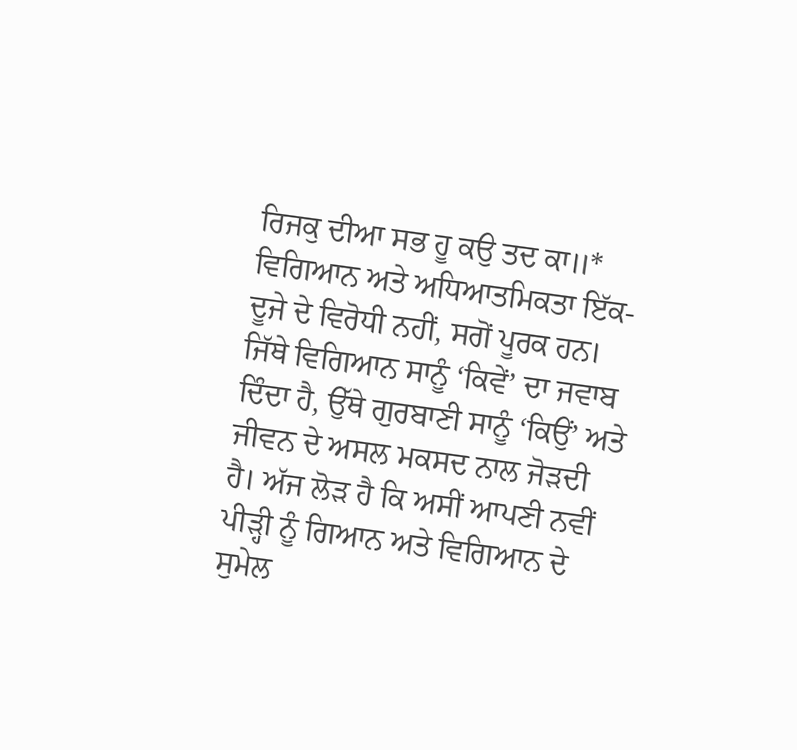ਰਿਜਕੁ ਦੀਆ ਸਭ ਹੂ ਕਉ ਤਦ ਕਾ॥*
ਵਿਗਿਆਨ ਅਤੇ ਅਧਿਆਤਮਿਕਤਾ ਇੱਕ-ਦੂਜੇ ਦੇ ਵਿਰੋਧੀ ਨਹੀਂ, ਸਗੋਂ ਪੂਰਕ ਹਨ। ਜਿੱਥੇ ਵਿਗਿਆਨ ਸਾਨੂੰ ‘ਕਿਵੇਂ’ ਦਾ ਜਵਾਬ ਦਿੰਦਾ ਹੈ, ਉੱਥੇ ਗੁਰਬਾਣੀ ਸਾਨੂੰ ‘ਕਿਉਂ’ ਅਤੇ ਜੀਵਨ ਦੇ ਅਸਲ ਮਕਸਦ ਨਾਲ ਜੋੜਦੀ ਹੈ। ਅੱਜ ਲੋੜ ਹੈ ਕਿ ਅਸੀਂ ਆਪਣੀ ਨਵੀਂ ਪੀੜ੍ਹੀ ਨੂੰ ਗਿਆਨ ਅਤੇ ਵਿਗਿਆਨ ਦੇ ਸੁਮੇਲ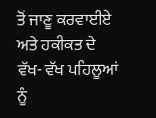ਤੋਂ ਜਾਣੂ ਕਰਵਾਈਏ ਅਤੇ ਹਕੀਕਤ ਦੇ ਵੱਖ- ਵੱਖ ਪਹਿਲੂਆਂ ਨੂੰ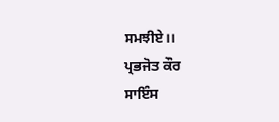ਸਮਝੀਏ।।
ਪ੍ਰਭਜੋਤ ਕੌਰ
ਸਾਇੰਸ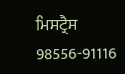ਮਿਸਟ੍ਰੈਸ
98556-91116